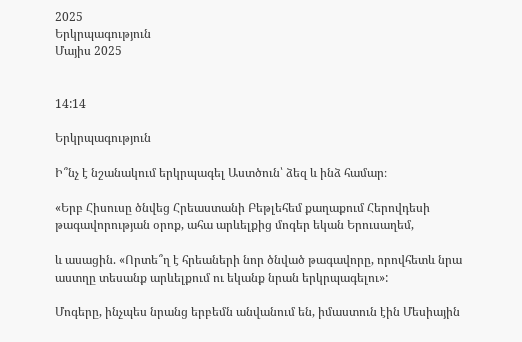2025
Երկրպագություն
Մայիս 2025


14:14

Երկրպագություն

Ի՞նչ է նշանակում երկրպագել Աստծուն՝ ձեզ և ինձ համար։

«Երբ Հիսուսը ծնվեց Հրեաստանի Բեթլեհեմ քաղաքում Հերովդեսի թագավորության օրոք, ահա արևելքից մոգեր եկան Երուսաղեմ,

և ասացին. «Որտե՞ղ է հրեաների նոր ծնված թագավորը, որովհետև նրա աստղը տեսանք արևելքում ու եկանք նրան երկրպագելու»:

Մոգերը, ինչպես նրանց երբեմն անվանում են, իմաստուն էին Մեսիային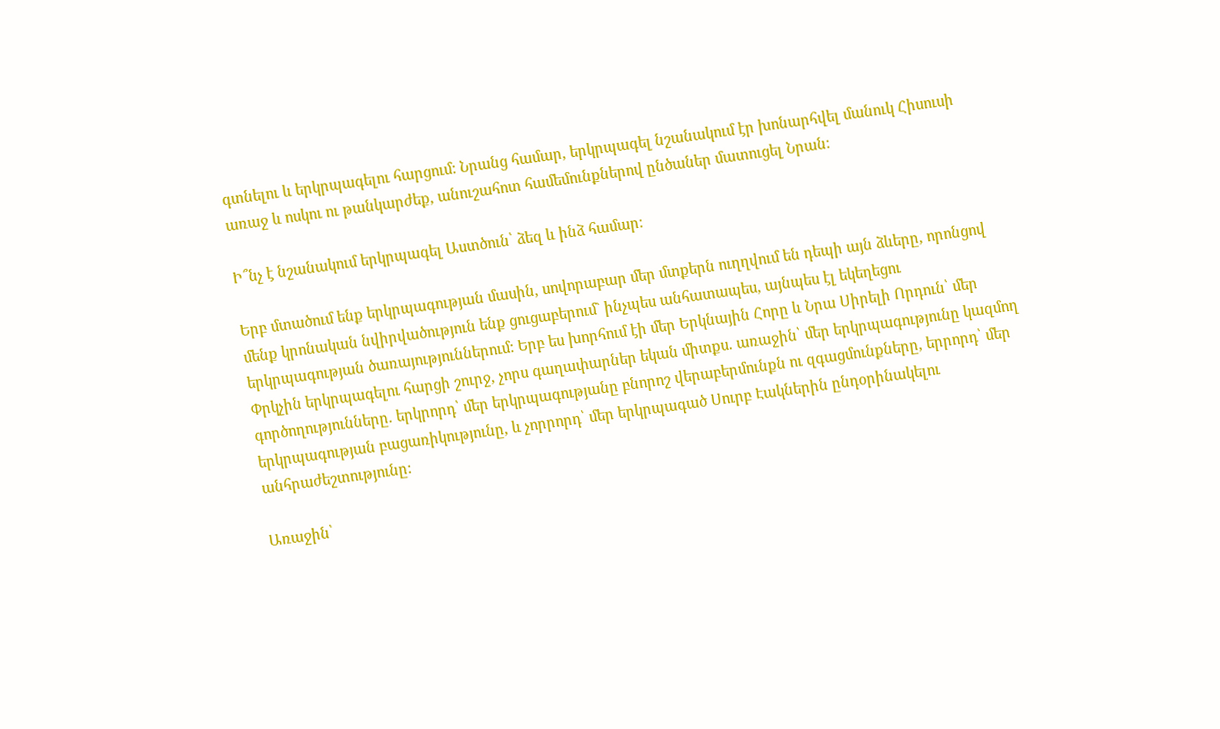գտնելու և երկրպագելու հարցում: Նրանց համար, երկրպագել նշանակում էր խոնարհվել մանուկ Հիսուսի առաջ և ոսկու ու թանկարժեք, անուշահոտ համեմունքներով ընծաներ մատուցել Նրան։

Ի՞նչ է նշանակում երկրպագել Աստծուն՝ ձեզ և ինձ համար։

Երբ մտածում ենք երկրպագության մասին, սովորաբար մեր մտքերն ուղղվում են դեպի այն ձևերը, որոնցով մենք կրոնական նվիրվածություն ենք ցուցաբերում` ինչպես անհատապես, այնպես էլ եկեղեցու երկրպագության ծառայություններում: Երբ ես խորհում էի մեր Երկնային Հորը և Նրա Սիրելի Որդուն՝ մեր Փրկչին երկրպագելու հարցի շուրջ, չորս գաղափարներ եկան միտքս. առաջին՝ մեր երկրպագությունը կազմող գործողությունները. երկրորդ՝ մեր երկրպագությանը բնորոշ վերաբերմունքն ու զգացմունքները, երրորդ՝ մեր երկրպագության բացառիկությունը, և չորրորդ՝ մեր երկրպագած Սուրբ Էակներին ընդօրինակելու անհրաժեշտությունը:

Առաջին՝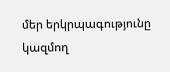մեր երկրպագությունը կազմող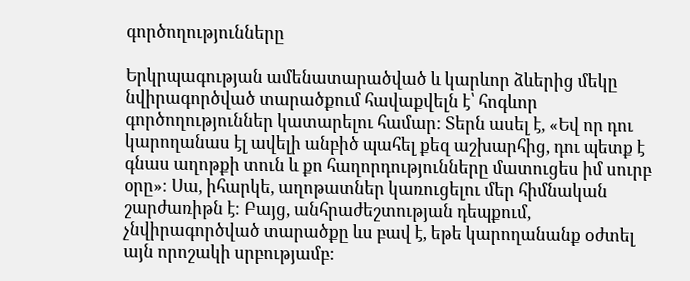գործողությունները

Երկրպագության ամենատարածված և կարևոր ձևերից մեկը նվիրագործված տարածքում հավաքվելն է՝ հոգևոր գործողություններ կատարելու համար: Տերն ասել է, «Եվ որ դու կարողանաս էլ ավելի անբիծ պահել քեզ աշխարհից, դու պետք է գնաս աղոթքի տուն և քո հաղորդությունները մատուցես իմ սուրբ օրը»։ Սա, իհարկե, աղոթատներ կառուցելու մեր հիմնական շարժառիթն է։ Բայց, անհրաժեշտության դեպքում, չնվիրագործված տարածքը ևս բավ է, եթե կարողանանք oժտել այն որոշակի սրբությամբ: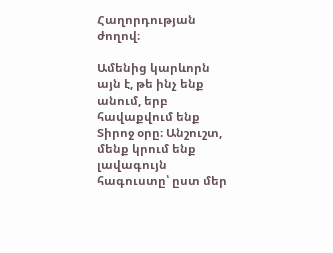Հաղորդության ժողով։

Ամենից կարևորն այն է, թե ինչ ենք անում, երբ հավաքվում ենք Տիրոջ օրը։ Անշուշտ, մենք կրում ենք լավագույն հագուստը՝ ըստ մեր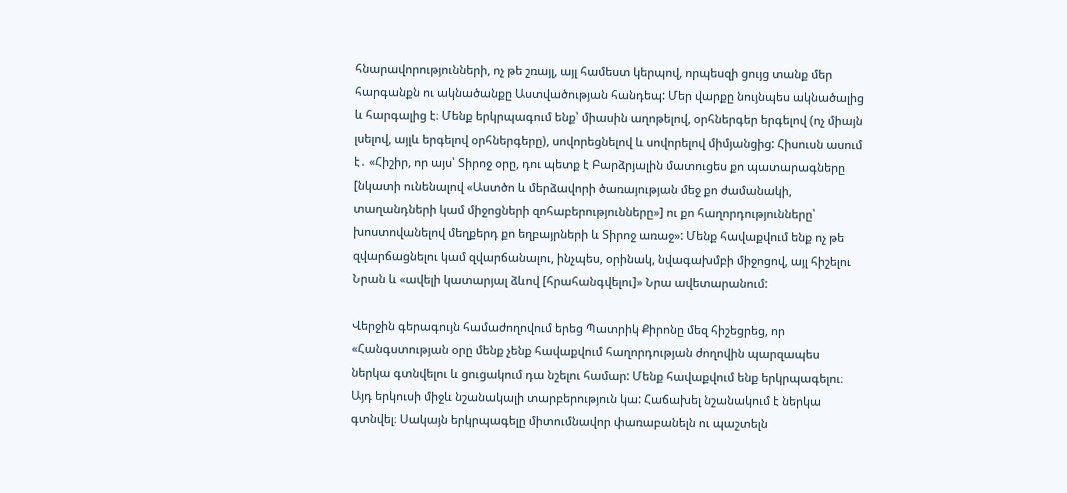հնարավորությունների, ոչ թե շռայլ, այլ համեստ կերպով, որպեսզի ցույց տանք մեր հարգանքն ու ակնածանքը Աստվածության հանդեպ: Մեր վարքը նույնպես ակնածալից և հարգալից է։ Մենք երկրպագում ենք՝ միասին աղոթելով, օրհներգեր երգելով (ոչ միայն լսելով, այլև երգելով օրհներգերը), սովորեցնելով և սովորելով միմյանցից: Հիսուսն ասում է․ «Հիշիր, որ այս՝ Տիրոջ օրը, դու պետք է Բարձրյալին մատուցես քո պատարագները [նկատի ունենալով «Աստծո և մերձավորի ծառայության մեջ քո ժամանակի, տաղանդների կամ միջոցների զոհաբերությունները»] ու քո հաղորդությունները՝ խոստովանելով մեղքերդ քո եղբայրների և Տիրոջ առաջ»: Մենք հավաքվում ենք ոչ թե զվարճացնելու կամ զվարճանալու, ինչպես, օրինակ, նվագախմբի միջոցով, այլ հիշելու Նրան և «ավելի կատարյալ ձևով [հրահանգվելու]» Նրա ավետարանում:

Վերջին գերագույն համաժողովում երեց Պատրիկ Քիրոնը մեզ հիշեցրեց, որ «Հանգստության օրը մենք չենք հավաքվում հաղորդության ժողովին պարզապես ներկա գտնվելու և ցուցակում դա նշելու համար: Մենք հավաքվում ենք երկրպագելու։ Այդ երկուսի միջև նշանակալի տարբերություն կա: Հաճախել նշանակում է ներկա գտնվել։ Սակայն երկրպագելը միտումնավոր փառաբանելն ու պաշտելն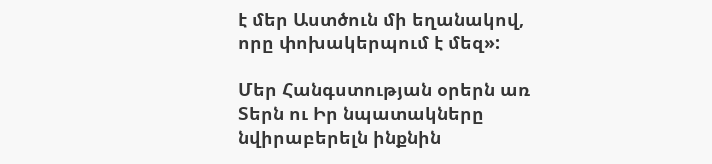է մեր Աստծուն մի եղանակով, որը փոխակերպում է մեզ»:

Մեր Հանգստության օրերն առ Տերն ու Իր նպատակները նվիրաբերելն ինքնին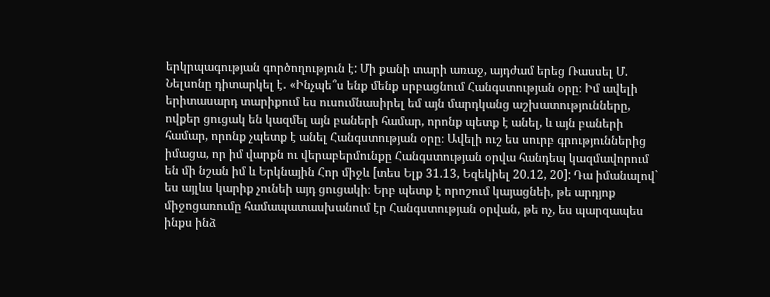երկրպագության գործողություն է: Մի քանի տարի առաջ, այդժամ երեց Ռասսել Մ. Նելսոնը դիտարկել է․ «Ինչպե՞ս ենք մենք սրբացնում Հանգստության օրը։ Իմ ավելի երիտասարդ տարիքում ես ուսումնասիրել եմ այն մարդկանց աշխատությունները, ովքեր ցուցակ են կազմել այն բաների համար, որոնք պետք է անել, և այն բաների համար, որոնք չպետք է անել Հանգստության օրը։ Ավելի ուշ ես սուրբ գրություններից իմացա, որ իմ վարքն ու վերաբերմունքը Հանգստության օրվա հանդեպ կազմավորում են մի նշան իմ և Երկնային Հոր միջև [տես Ելք 31.13, Եզեկիել 20.12, 20]: Դա իմանալով` ես այլևս կարիք չունեի այդ ցուցակի։ Երբ պետք է որոշում կայացնեի, թե արդյոք միջոցառումը համապատասխանում էր Հանգստության օրվան, թե ոչ, ես պարզապես ինքս ինձ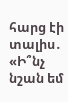հարց էի տալիս․ «Ի՞նչ նշան եմ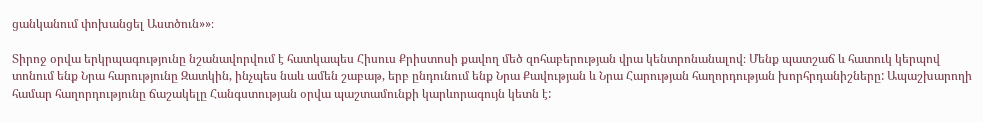ցանկանում փոխանցել Աստծուն»»։

Տիրոջ օրվա երկրպագությունը նշանավորվում է հատկապես Հիսուս Քրիստոսի քավող մեծ զոհաբերության վրա կենտրոնանալով։ Մենք պատշաճ և հատուկ կերպով տոնում ենք Նրա հարությունը Զատկին, ինչպես նաև ամեն շաբաթ, երբ ընդունում ենք Նրա Քավության և Նրա Հարության հաղորդության խորհրդանիշները: Ապաշխարողի համար հաղորդությունը ճաշակելը Հանգստության օրվա պաշտամունքի կարևորագույն կետն է: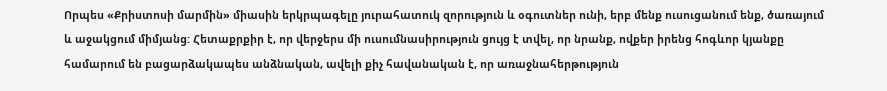Որպես «Քրիստոսի մարմին» միասին երկրպագելը յուրահատուկ զորություն և օգուտներ ունի, երբ մենք ուսուցանում ենք, ծառայում և աջակցում միմյանց: Հետաքրքիր է, որ վերջերս մի ուսումնասիրություն ցույց է տվել, որ նրանք, ովքեր իրենց հոգևոր կյանքը համարում են բացարձակապես անձնական, ավելի քիչ հավանական է, որ առաջնահերթություն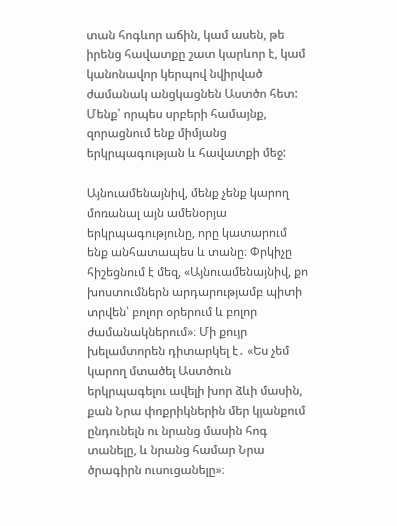տան հոգևոր աճին, կամ ասեն, թե իրենց հավատքը շատ կարևոր է, կամ կանոնավոր կերպով նվիրված ժամանակ անցկացնեն Աստծո հետ: Մենք՝ որպես սրբերի համայնք, զորացնում ենք միմյանց երկրպագության և հավատքի մեջ:

Այնուամենայնիվ, մենք չենք կարող մոռանալ այն ամենօրյա երկրպագությունը, որը կատարում ենք անհատապես և տանը։ Փրկիչը հիշեցնում է մեզ, «Այնուամենայնիվ, քո խոստումներն արդարությամբ պիտի տրվեն՝ բոլոր օրերում և բոլոր ժամանակներում»։ Մի քույր խելամտորեն դիտարկել է․ «Ես չեմ կարող մտածել Աստծուն երկրպագելու ավելի խոր ձևի մասին, քան Նրա փոքրիկներին մեր կյանքում ընդունելն ու նրանց մասին հոգ տանելը, և նրանց համար Նրա ծրագիրն ուսուցանելը»։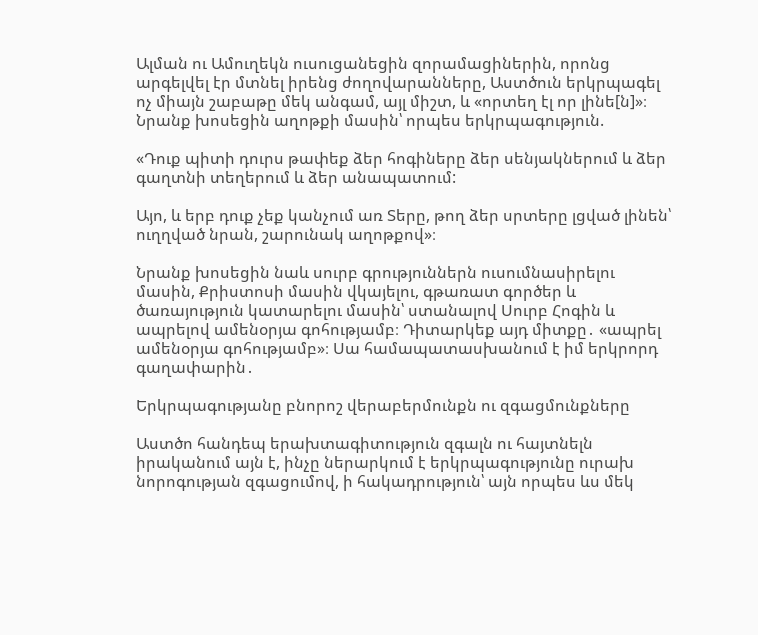Ալման ու Ամուղեկն ուսուցանեցին զորամացիներին, որոնց արգելվել էր մտնել իրենց ժողովարանները, Աստծուն երկրպագել ոչ միայն շաբաթը մեկ անգամ, այլ միշտ, և «որտեղ էլ որ լինե[ն]»։ Նրանք խոսեցին աղոթքի մասին՝ որպես երկրպագություն.

«Դուք պիտի դուրս թափեք ձեր հոգիները ձեր սենյակներում և ձեր գաղտնի տեղերում և ձեր անապատում:

Այո, և երբ դուք չեք կանչում առ Տերը, թող ձեր սրտերը լցված լինեն՝ ուղղված նրան, շարունակ աղոթքով»։

Նրանք խոսեցին նաև սուրբ գրություններն ուսումնասիրելու մասին, Քրիստոսի մասին վկայելու, գթառատ գործեր և ծառայություն կատարելու մասին՝ ստանալով Սուրբ Հոգին և ապրելով ամենօրյա գոհությամբ։ Դիտարկեք այդ միտքը․ «ապրել ամենօրյա գոհությամբ»։ Սա համապատասխանում է իմ երկրորդ գաղափարին․

Երկրպագությանը բնորոշ վերաբերմունքն ու զգացմունքները

Աստծո հանդեպ երախտագիտություն զգալն ու հայտնելն իրականում այն է, ինչը ներարկում է երկրպագությունը ուրախ նորոգության զգացումով, ի հակադրություն՝ այն որպես ևս մեկ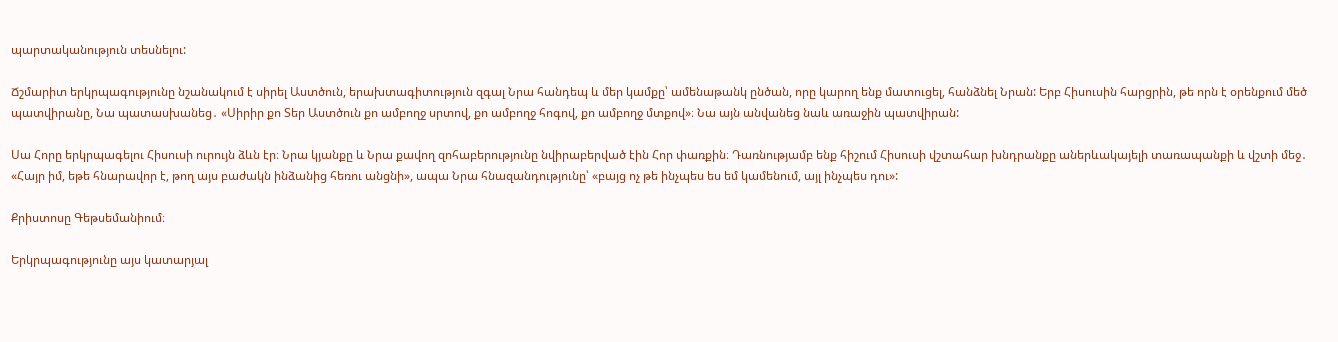պարտականություն տեսնելու:

Ճշմարիտ երկրպագությունը նշանակում է սիրել Աստծուն, երախտագիտություն զգալ Նրա հանդեպ և մեր կամքը՝ ամենաթանկ ընծան, որը կարող ենք մատուցել, հանձնել Նրան: Երբ Հիսուսին հարցրին, թե որն է օրենքում մեծ պատվիրանը, Նա պատասխանեց․ «Սիրիր քո Տեր Աստծուն քո ամբողջ սրտով, քո ամբողջ հոգով, քո ամբողջ մտքով»։ Նա այն անվանեց նաև առաջին պատվիրան:

Սա Հորը երկրպագելու Հիսուսի ուրույն ձևն էր։ Նրա կյանքը և Նրա քավող զոհաբերությունը նվիրաբերված էին Հոր փառքին։ Դառնությամբ ենք հիշում Հիսուսի վշտահար խնդրանքը աներևակայելի տառապանքի և վշտի մեջ․ «Հայր իմ, եթե հնարավոր է, թող այս բաժակն ինձանից հեռու անցնի», ապա Նրա հնազանդությունը՝ «բայց ոչ թե ինչպես ես եմ կամենում, այլ ինչպես դու»:

Քրիստոսը Գեթսեմանիում։

Երկրպագությունը այս կատարյալ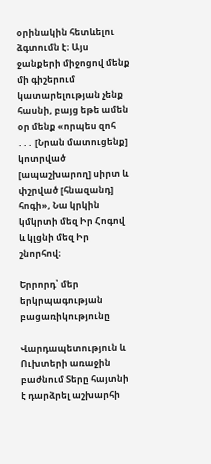օրինակին հետևելու ձգտումն է։ Այս ջանքերի միջոցով մենք մի գիշերում կատարելության չենք հասնի, բայց եթե ամեն օր մենք «որպես զոհ ․․․ [Նրան մատուցենք] կոտրված [ապաշխարող] սիրտ և փշրված [հնազանդ] հոգի», Նա կրկին կմկրտի մեզ Իր Հոգով և կլցնի մեզ Իր շնորհով։

Երրորդ՝ մեր երկրպագության բացառիկությունը

Վարդապետություն և Ուխտերի առաջին բաժնում Տերը հայտնի է դարձրել աշխարհի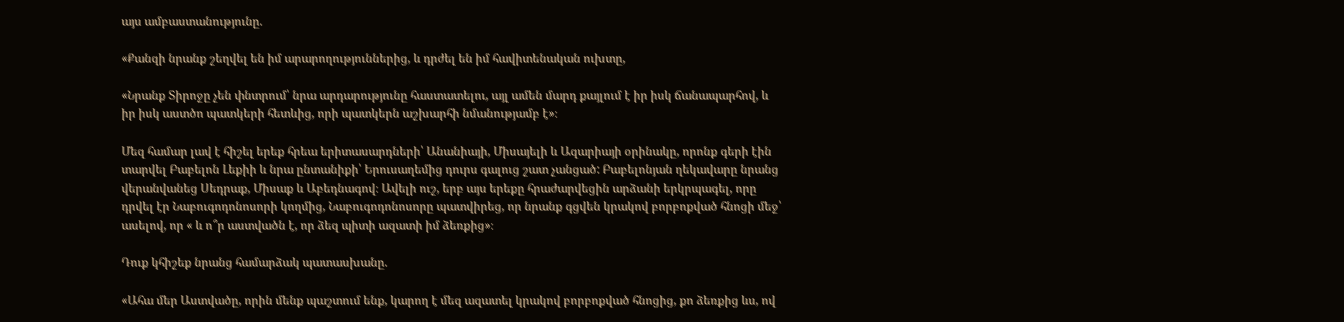այս ամբաստանությունը.

«Քանզի նրանք շեղվել են իմ արարողություններից, և դրժել են իմ հավիտենական ուխտը,

«Նրանք Տիրոջը չեն փնտրում՝ նրա արդարությունը հաստատելու, այլ ամեն մարդ քայլում է իր իսկ ճանապարհով, և իր իսկ աստծո պատկերի հետևից, որի պատկերն աշխարհի նմանությամբ է»։

Մեզ համար լավ է հիշել երեք հրեա երիտասարդների՝ Անանիայի, Միսայելի և Ազարիայի օրինակը, որոնք գերի էին տարվել Բաբելոն Լեքիի և նրա ընտանիքի՝ Երուսաղեմից դուրս գալուց շատ չանցած: Բաբելոնյան ղեկավարը նրանց վերանվանեց Սեդրաք, Միսաք և Աբեդնագով։ Ավելի ուշ, երբ այս երեքը հրաժարվեցին արձանի երկրպագել, որը դրվել էր Նաբուգոդոնոսորի կողմից, Նաբուգոդոնոսորը պատվիրեց, որ նրանք գցվեն կրակով բորբոքված հնոցի մեջ՝ ասելով, որ « և ո՞ր աստվածն է, որ ձեզ պիտի ազատի իմ ձեռքից»։

Դուք կհիշեք նրանց համարձակ պատասխանը.

«Ահա մեր Աստվածը, որին մենք պաշտում ենք, կարող է մեզ ազատել կրակով բորբոքված հնոցից, քո ձեռքից ևս, ով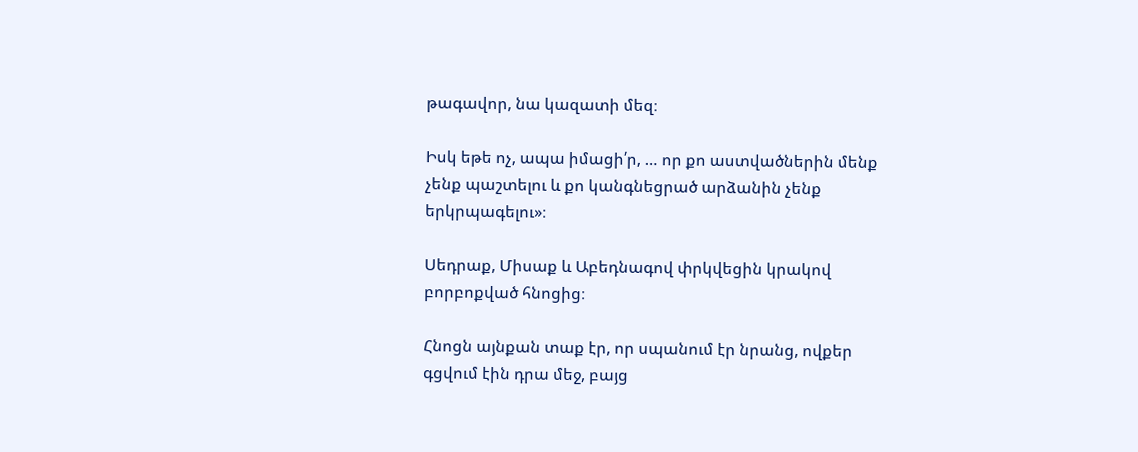թագավոր, նա կազատի մեզ։

Իսկ եթե ոչ, ապա իմացի՛ր, … որ քո աստվածներին մենք չենք պաշտելու և քո կանգնեցրած արձանին չենք երկրպագելու»։

Սեդրաք, Միսաք և Աբեդնագով փրկվեցին կրակով բորբոքված հնոցից։

Հնոցն այնքան տաք էր, որ սպանում էր նրանց, ովքեր գցվում էին դրա մեջ, բայց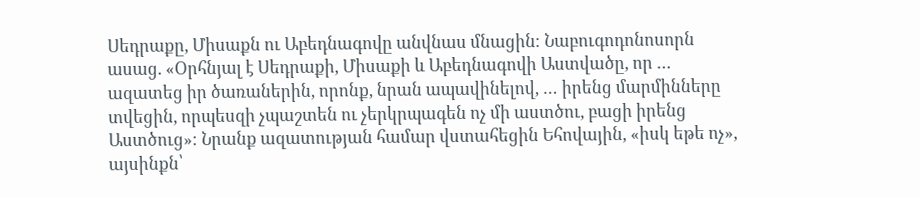Սեդրաքը, Միսաքն ու Աբեդնագովը անվնաս մնացին։ Նաբուգոդոնոսորն ասաց. «Օրհնյալ է Սեդրաքի, Միսաքի և Աբեդնագովի Աստվածը, որ … ազատեց իր ծառաներին, որոնք, նրան ապավինելով, … իրենց մարմինները տվեցին, որպեսզի չպաշտեն ու չերկրպագեն ոչ մի աստծու, բացի իրենց Աստծուց»։ Նրանք ազատության համար վստահեցին Եհովային, «իսկ եթե ոչ», այսինքն՝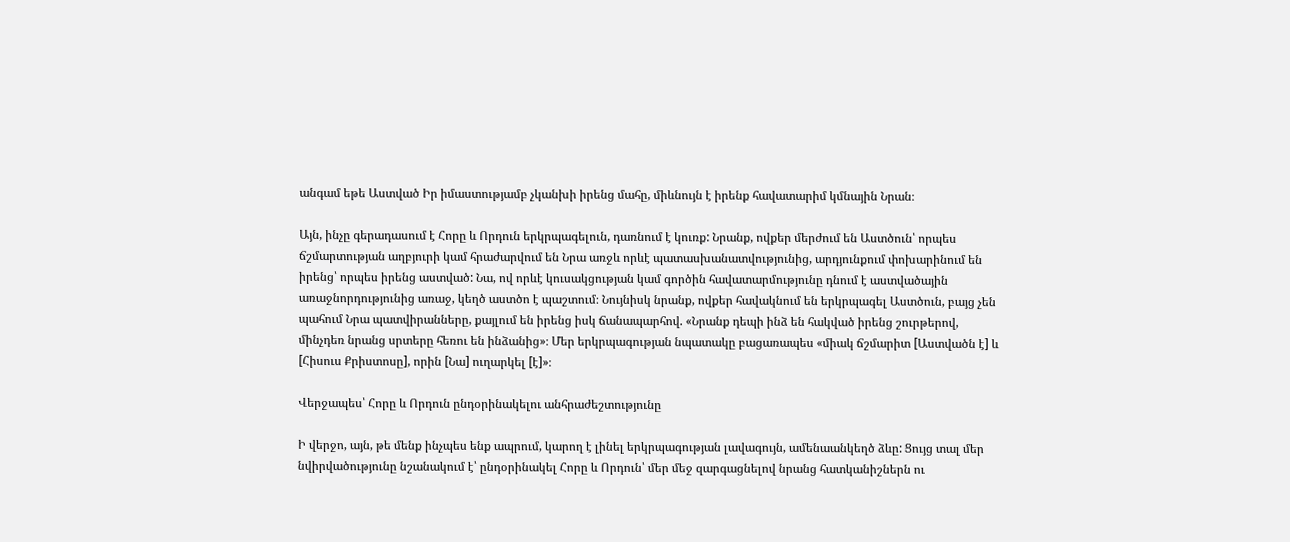անգամ եթե Աստված Իր իմաստությամբ չկանխի իրենց մահը, միևնույն է իրենք հավատարիմ կմնային Նրան։

Այն, ինչը գերադասում է Հորը և Որդուն երկրպագելուն, դառնում է կուռք: Նրանք, ովքեր մերժում են Աստծուն՝ որպես ճշմարտության աղբյուրի կամ հրաժարվում են Նրա առջև որևէ պատասխանատվությունից, արդյունքում փոխարինում են իրենց՝ որպես իրենց աստված: Նա, ով որևէ կուսակցության կամ գործին հավատարմությունը դնում է աստվածային առաջնորդությունից առաջ, կեղծ աստծո է պաշտում։ Նույնիսկ նրանք, ովքեր հավակնում են երկրպագել Աստծուն, բայց չեն պահում Նրա պատվիրանները, քայլում են իրենց իսկ ճանապարհով. «Նրանք դեպի ինձ են հակված իրենց շուրթերով, մինչդեռ նրանց սրտերը հեռու են ինձանից»։ Մեր երկրպագության նպատակը բացառապես «միակ ճշմարիտ [Աստվածն է] և [Հիսուս Քրիստոսը], որին [Նա] ուղարկել [է]»։

Վերջապես՝ Հորը և Որդուն ընդօրինակելու անհրաժեշտությունը

Ի վերջո, այն, թե մենք ինչպես ենք ապրում, կարող է լինել երկրպագության լավագույն, ամենաանկեղծ ձևը: Ցույց տալ մեր նվիրվածությունը նշանակում է՝ ընդօրինակել Հորը և Որդուն՝ մեր մեջ զարգացնելով նրանց հատկանիշներն ու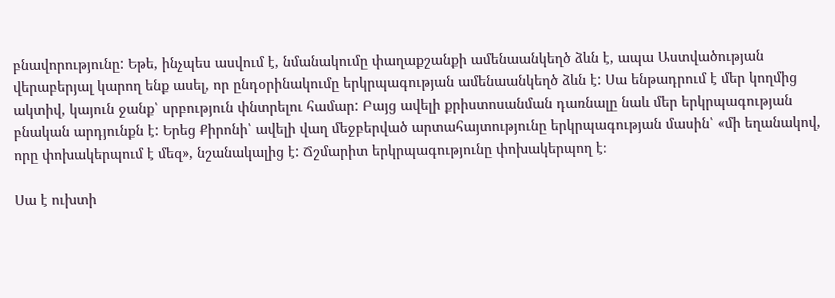բնավորությունը: Եթե, ինչպես ասվում է, նմանակումը փաղաքշանքի ամենաանկեղծ ձևն է, ապա Աստվածության վերաբերյալ կարող ենք ասել, որ ընդօրինակումը երկրպագության ամենաանկեղծ ձևն է: Սա ենթադրում է մեր կողմից ակտիվ, կայուն ջանք՝ սրբություն փնտրելու համար: Բայց ավելի քրիստոսանման դառնալը նաև մեր երկրպագության բնական արդյունքն է: Երեց Քիրոնի՝ ավելի վաղ մեջբերված արտահայտությունը երկրպագության մասին՝ «մի եղանակով, որը փոխակերպում է մեզ», նշանակալից է: Ճշմարիտ երկրպագությունը փոխակերպող է։

Սա է ուխտի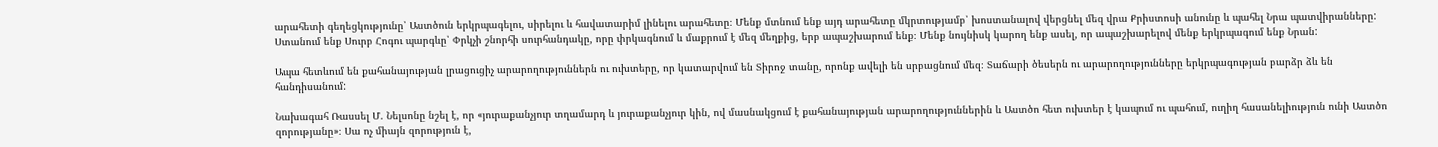արահետի գեղեցկությունը՝ Աստծուն երկրպագելու, սիրելու և հավատարիմ լինելու արահետը։ Մենք մտնում ենք այդ արահետը մկրտությամբ՝ խոստանալով վերցնել մեզ վրա Քրիստոսի անունը և պահել Նրա պատվիրանները: Ստանում ենք Սուրբ Հոգու պարգևը՝ Փրկչի շնորհի սուրհանդակը, որը փրկագնում և մաքրում է մեզ մեղքից, երբ ապաշխարում ենք։ Մենք նույնիսկ կարող ենք ասել, որ ապաշխարելով մենք երկրպագում ենք Նրան:

Ապա հետևում են քահանայության լրացուցիչ արարողություններն ու ուխտերը, որ կատարվում են Տիրոջ տանը, որոնք ավելի են սրբացնում մեզ։ Տաճարի ծեսերն ու արարողությունները երկրպագության բարձր ձև են հանդիսանում:

Նախագահ Ռասսել Մ. Նելսոնը նշել է, որ «յուրաքանչյուր տղամարդ և յուրաքանչյուր կին, ով մասնակցում է քահանայության արարողություններին և Աստծո հետ ուխտեր է կապում ու պահում, ուղիղ հասանելիություն ունի Աստծո զորությանը»։ Սա ոչ միայն զորություն է,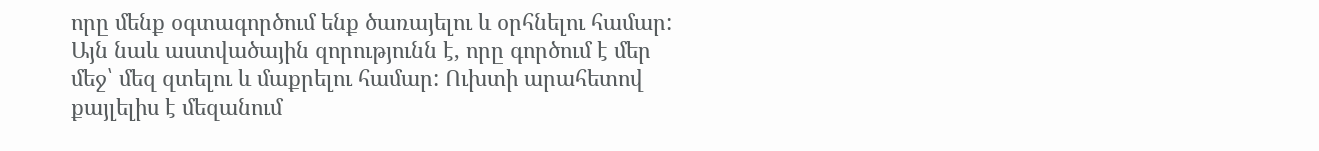որը մենք օգտագործում ենք ծառայելու և օրհնելու համար: Այն նաև աստվածային զորությունն է, որը գործում է մեր մեջ՝ մեզ զտելու և մաքրելու համար: Ուխտի արահետով քայլելիս է մեզանում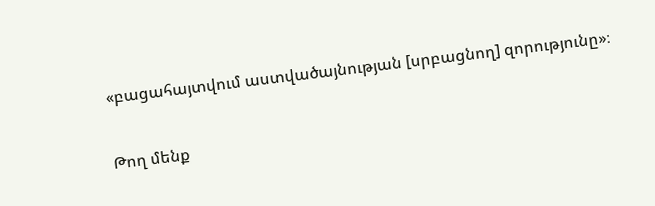«բացահայտվում աստվածայնության [սրբացնող] զորությունը»։

Թող մենք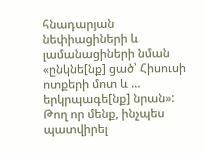հնադարյան նեփիացիների և լամանացիների նման «ընկնե[նք] ցած՝ Հիսուսի ոտքերի մոտ և … երկրպագե[նք] նրան»: Թող որ մենք, ինչպես պատվիրել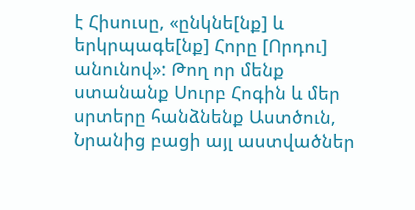է Հիսուսը, «ընկնե[նք] և երկրպագե[նք] Հորը [Որդու] անունով»: Թող որ մենք ստանանք Սուրբ Հոգին և մեր սրտերը հանձնենք Աստծուն, Նրանից բացի այլ աստվածներ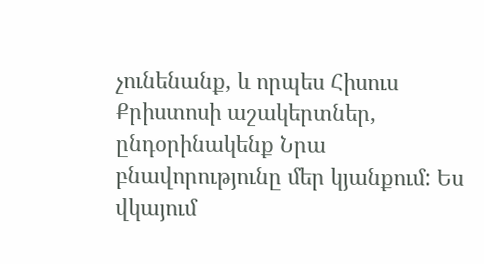չունենանք, և որպես Հիսուս Քրիստոսի աշակերտներ, ընդօրինակենք Նրա բնավորությունը մեր կյանքում: Ես վկայում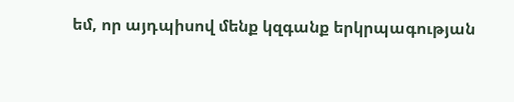եմ, որ այդպիսով մենք կզգանք երկրպագության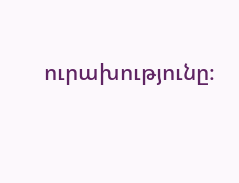ուրախությունը։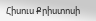Հիսուս Քրիստոսի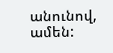անունով, ամեն: